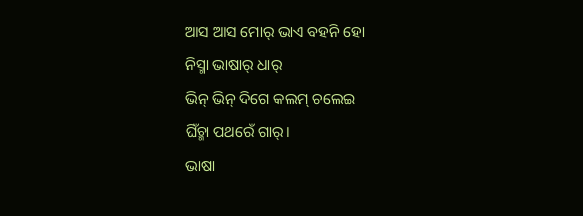ଆସ ଆସ ମୋର୍ ଭାଏ ବହନି ହୋ
ନିସ୍ମା ଭାଷାର୍ ଧାର୍
ଭିନ୍ ଭିନ୍ ଦିଗେ କଲମ୍ ଚଲେଇ
ଘିଁଚ୍ମା ପଥରେଁ ଗାର୍।
ଭାଷା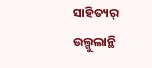ସାହିତ୍ୟର୍ ଉଲ୍ଗୁଲାନ୍ଥି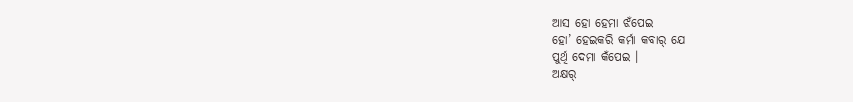ଆସ ହୋ ହେମା ଝଁପେଇ
ହୋ’ ହେଇକରି କର୍ମା କବାର୍ ଯେ
ପୁର୍ଥି ଦେମା କଁପେଇ ।
ଅକ୍ଷର୍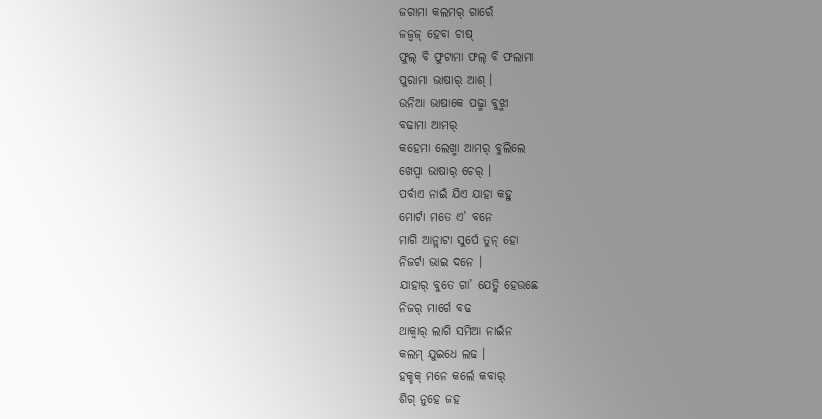ଜଗାମା କଲମର୍ ଗାରେଁ
ଜଜ୍ବଜ୍ ହେବା ଚାଷ୍
ଫୁଲ୍ ବି ଫୁଟାମା ଫଲ୍ ବି ଫଲାମା
ପୁରାମା ଭାଷାର୍ ଆଶ୍ ।
ଉନିଆ ଭାଷାକେ ପଢ୍ମା ବୁଝ୍ମା
ବଢାମା ଆମର୍
କହେମା ଲେଖ୍ମା ଆମର୍ ବୁଲିଲେ
ଖେପ୍ବା ଭାଷାର୍ ଚେର୍ ।
ପର୍ବାଏ ନାଇଁ ଯିଏ ଯାହା କହୁ
ମୋର୍ଟା ମତେ ଏ’ ବନେ
ମାଗି ଆନ୍ଲାଟା ସୁର୍ପେ ତୁନ୍ ହୋ
ନିଜର୍ଟା ଭାଇ ଦନେ ।
ଯାହାର୍ ବୁତେ ଗା’ ଯେତ୍କି ହେଉଛେ
ନିଜର୍ ମାର୍ଗେ ବଢ
ଥାକ୍ବାର୍ ଲାଗି ସମିଆ ନାଇଁନ
କଲମ୍ ଯୁଇଧେ ଲଢ ।
ହକ୍ହକ୍ ମନେ କର୍ଲେ କବାର୍
ଶିଗ୍ ନୁହେ ଜହ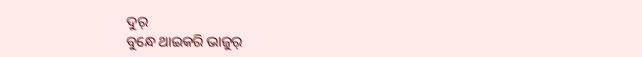ଦୁର୍
ବୁନ୍ଧେ ଥାଇକରି ଭାଜୁର୍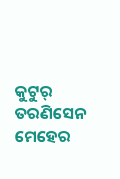କୁଟୁର୍
ତରଣିସେନ ମେହେର